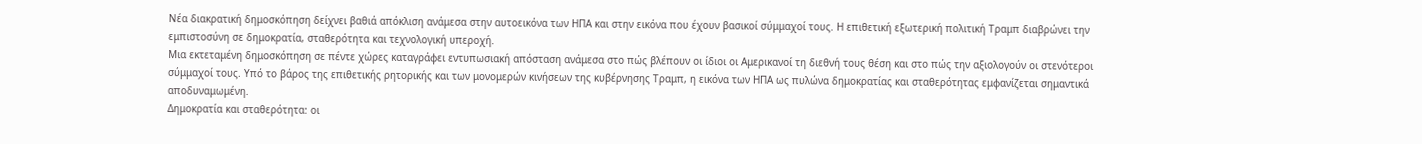Νέα διακρατική δημοσκόπηση δείχνει βαθιά απόκλιση ανάμεσα στην αυτοεικόνα των ΗΠΑ και στην εικόνα που έχουν βασικοί σύμμαχοί τους. Η επιθετική εξωτερική πολιτική Τραμπ διαβρώνει την εμπιστοσύνη σε δημοκρατία, σταθερότητα και τεχνολογική υπεροχή.
Μια εκτεταμένη δημοσκόπηση σε πέντε χώρες καταγράφει εντυπωσιακή απόσταση ανάμεσα στο πώς βλέπουν οι ίδιοι οι Αμερικανοί τη διεθνή τους θέση και στο πώς την αξιολογούν οι στενότεροι σύμμαχοί τους. Υπό το βάρος της επιθετικής ρητορικής και των μονομερών κινήσεων της κυβέρνησης Τραμπ, η εικόνα των ΗΠΑ ως πυλώνα δημοκρατίας και σταθερότητας εμφανίζεται σημαντικά αποδυναμωμένη.
Δημοκρατία και σταθερότητα: οι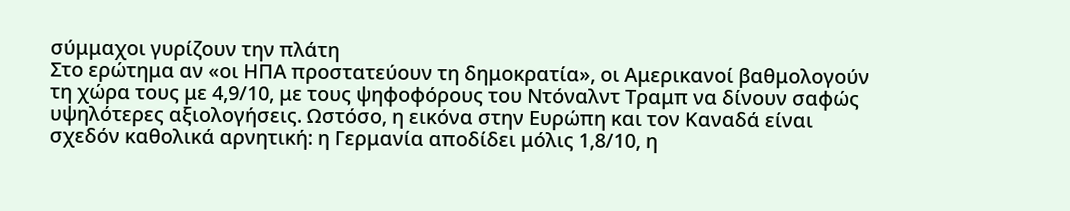σύμμαχοι γυρίζουν την πλάτη
Στο ερώτημα αν «οι ΗΠΑ προστατεύουν τη δημοκρατία», οι Αμερικανοί βαθμολογούν τη χώρα τους με 4,9/10, με τους ψηφοφόρους του Ντόναλντ Τραμπ να δίνουν σαφώς υψηλότερες αξιολογήσεις. Ωστόσο, η εικόνα στην Ευρώπη και τον Καναδά είναι σχεδόν καθολικά αρνητική: η Γερμανία αποδίδει μόλις 1,8/10, η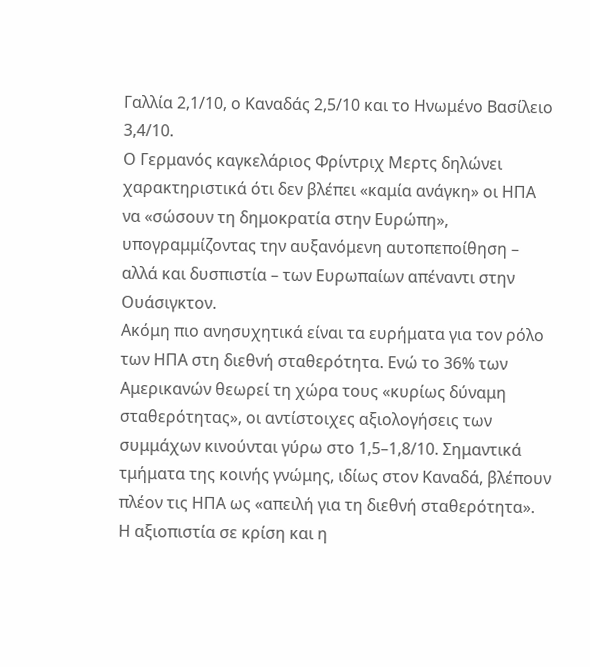Γαλλία 2,1/10, ο Καναδάς 2,5/10 και το Ηνωμένο Βασίλειο 3,4/10.
Ο Γερμανός καγκελάριος Φρίντριχ Μερτς δηλώνει χαρακτηριστικά ότι δεν βλέπει «καμία ανάγκη» οι ΗΠΑ να «σώσουν τη δημοκρατία στην Ευρώπη», υπογραμμίζοντας την αυξανόμενη αυτοπεποίθηση – αλλά και δυσπιστία – των Ευρωπαίων απέναντι στην Ουάσιγκτον.
Ακόμη πιο ανησυχητικά είναι τα ευρήματα για τον ρόλο των ΗΠΑ στη διεθνή σταθερότητα. Ενώ το 36% των Αμερικανών θεωρεί τη χώρα τους «κυρίως δύναμη σταθερότητας», οι αντίστοιχες αξιολογήσεις των συμμάχων κινούνται γύρω στο 1,5–1,8/10. Σημαντικά τμήματα της κοινής γνώμης, ιδίως στον Καναδά, βλέπουν πλέον τις ΗΠΑ ως «απειλή για τη διεθνή σταθερότητα».
Η αξιοπιστία σε κρίση και η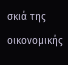σκιά της οικονομικής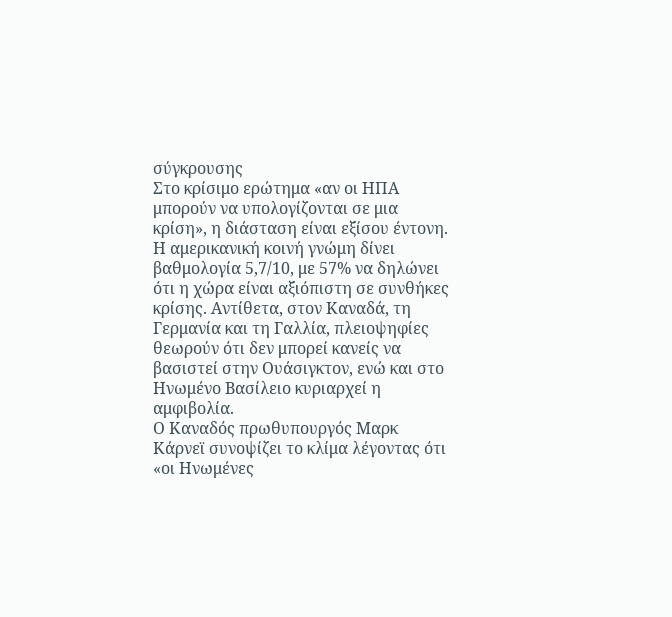σύγκρουσης
Στο κρίσιμο ερώτημα «αν οι ΗΠΑ μπορούν να υπολογίζονται σε μια κρίση», η διάσταση είναι εξίσου έντονη. Η αμερικανική κοινή γνώμη δίνει βαθμολογία 5,7/10, με 57% να δηλώνει ότι η χώρα είναι αξιόπιστη σε συνθήκες κρίσης. Αντίθετα, στον Καναδά, τη Γερμανία και τη Γαλλία, πλειοψηφίες θεωρούν ότι δεν μπορεί κανείς να βασιστεί στην Ουάσιγκτον, ενώ και στο Ηνωμένο Βασίλειο κυριαρχεί η αμφιβολία.
Ο Καναδός πρωθυπουργός Μαρκ Κάρνεϊ συνοψίζει το κλίμα λέγοντας ότι «οι Ηνωμένες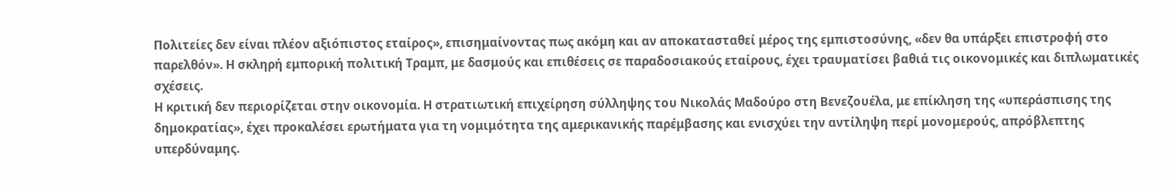Πολιτείες δεν είναι πλέον αξιόπιστος εταίρος», επισημαίνοντας πως ακόμη και αν αποκατασταθεί μέρος της εμπιστοσύνης, «δεν θα υπάρξει επιστροφή στο παρελθόν». Η σκληρή εμπορική πολιτική Τραμπ, με δασμούς και επιθέσεις σε παραδοσιακούς εταίρους, έχει τραυματίσει βαθιά τις οικονομικές και διπλωματικές σχέσεις.
Η κριτική δεν περιορίζεται στην οικονομία. Η στρατιωτική επιχείρηση σύλληψης του Νικολάς Μαδούρο στη Βενεζουέλα, με επίκληση της «υπεράσπισης της δημοκρατίας», έχει προκαλέσει ερωτήματα για τη νομιμότητα της αμερικανικής παρέμβασης και ενισχύει την αντίληψη περί μονομερούς, απρόβλεπτης υπερδύναμης.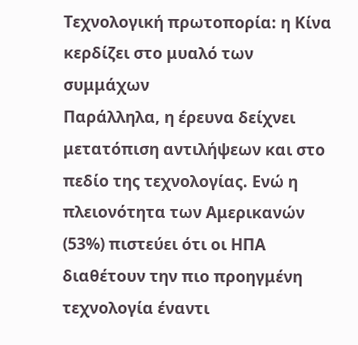Τεχνολογική πρωτοπορία: η Κίνα κερδίζει στο μυαλό των συμμάχων
Παράλληλα, η έρευνα δείχνει μετατόπιση αντιλήψεων και στο πεδίο της τεχνολογίας. Ενώ η πλειονότητα των Αμερικανών (53%) πιστεύει ότι οι ΗΠΑ διαθέτουν την πιο προηγμένη τεχνολογία έναντι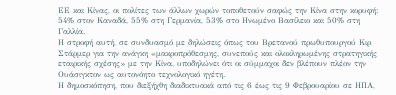ΕΕ και Κίνας, οι πολίτες των άλλων χωρών τοποθετούν σαφώς την Κίνα στην κορυφή: 54% στον Καναδά, 55% στη Γερμανία, 53% στο Ηνωμένο Βασίλειο και 50% στη Γαλλία.
Η στροφή αυτή, σε συνδυασμό με δηλώσεις όπως του Βρετανού πρωθυπουργού Κιρ Στάρμερ για την ανάγκη «μακροπρόθεσμης, συνεπούς και ολοκληρωμένης στρατηγικής εταιρικής σχέσης» με την Κίνα, υποδηλώνει ότι οι σύμμαχοι δεν βλέπουν πλέον την Ουάσιγκτον ως αυτονόητο τεχνολογικό ηγέτη.
Η δημοσκόπηση, που διεξήχθη διαδικτυακά από τις 6 έως τις 9 Φεβρουαρίου σε ΗΠΑ,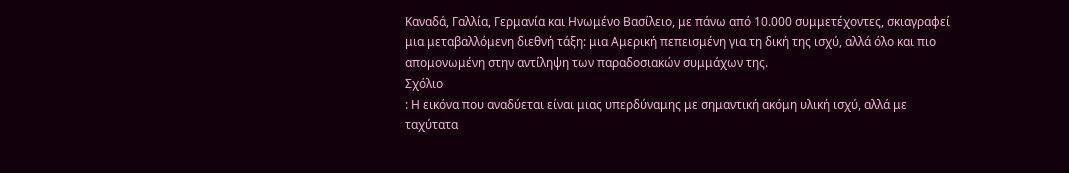Καναδά, Γαλλία, Γερμανία και Ηνωμένο Βασίλειο, με πάνω από 10.000 συμμετέχοντες, σκιαγραφεί μια μεταβαλλόμενη διεθνή τάξη: μια Αμερική πεπεισμένη για τη δική της ισχύ, αλλά όλο και πιο απομονωμένη στην αντίληψη των παραδοσιακών συμμάχων της.
Σχόλιο
: Η εικόνα που αναδύεται είναι μιας υπερδύναμης με σημαντική ακόμη υλική ισχύ, αλλά με ταχύτατα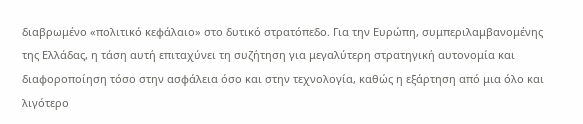διαβρωμένο «πολιτικό κεφάλαιο» στο δυτικό στρατόπεδο. Για την Ευρώπη, συμπεριλαμβανομένης της Ελλάδας, η τάση αυτή επιταχύνει τη συζήτηση για μεγαλύτερη στρατηγική αυτονομία και διαφοροποίηση τόσο στην ασφάλεια όσο και στην τεχνολογία, καθώς η εξάρτηση από μια όλο και λιγότερο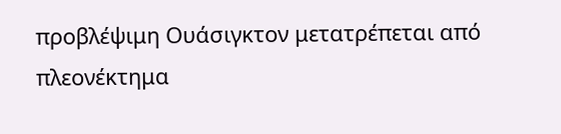προβλέψιμη Ουάσιγκτον μετατρέπεται από πλεονέκτημα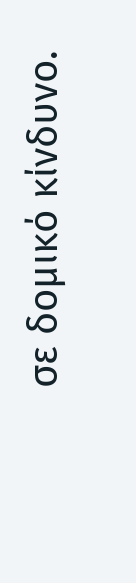σε δομικό κίνδυνο.